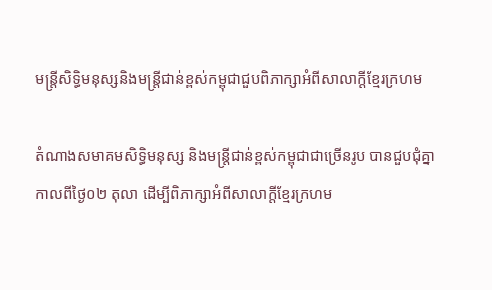មន្រ្តីសិទ្ធិមនុស្សនិងមន្រ្តីជាន់ខ្ពស់កម្ពុជាជួបពិភាក្សាអំពីសាលាក្ដីខ្មែរក្រហម

តំណាងសមាគមសិទ្ធិមនុស្ស និងមន្រ្តីជាន់ខ្ពស់កម្ពុជាជាច្រើនរូប បានជួបជុំគ្នាកាលពីថ្ងៃ០២ តុលា ដើម្បីពិភាក្សាអំពីសាលាក្តីខ្មែរក្រហម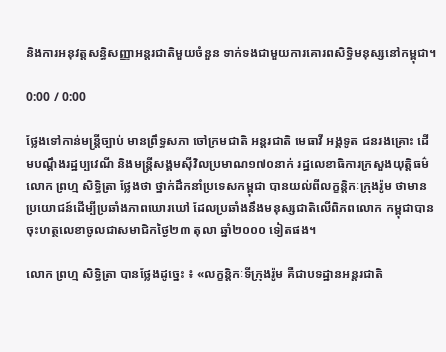និងការអនុវត្តសន្ធិសញ្ញាអន្តរជាតិមួយចំនួន ទាក់ទងជាមួយការគោរពសិទ្ធិមនុស្សនៅកម្ពុជា។

0:00 / 0:00

ថ្លែងទៅកាន់មន្ត្រីច្បាប់ មានព្រឹទ្ធសភា ចៅក្រមជាតិ អន្តរជាតិ មេធាវី អង្គទូត ជនរងគ្រោះ ដើមបណ្តឹងរដ្ឋប្បវេណី និងមន្ត្រីសង្គមស៊ីវិលប្រមាណ១៧០នាក់ រដ្ឋលេខាធិការក្រសួងយុត្តិធម៌ លោក ព្រហ្ម សិទ្ធិត្រា ថ្លែងថា ថ្នាក់ដឹកនាំប្រទេសកម្ពុជា បានយល់ពីលក្ខន្តិកៈក្រុងរ៉ូម ថាមានប្រយោជន៍ដើម្បីប្រឆាំងភាពឃោរឃៅ ដែលប្រឆាំងនឹងមនុស្សជាតិលើពិភពលោក កម្ពុជាបានចុះហត្ថលេខាចូលជាសមាជិកថ្ងៃ២៣ តុលា ឆ្នាំ២០០០ ទៀតផង។

លោក ព្រហ្ម សិទ្ធិត្រា បានថ្លែងដូច្នេះ ៖ «លក្ខន្តិកៈទីក្រុងរ៉ូម គឺជាបទដ្ឋានអន្តរជាតិ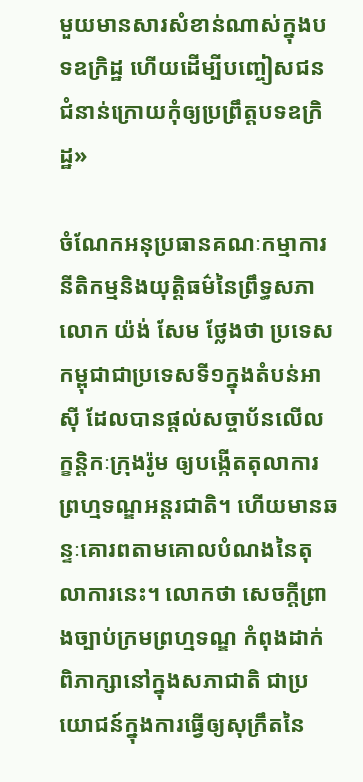មួយមានសារសំខាន់ណាស់ក្នុងបទឧក្រិដ្ឋ ហើយដើម្បីបញ្ចៀសជនជំនាន់ក្រោយកុំឲ្យប្រព្រឹត្តបទឧក្រិដ្ឋ»

ចំណែកអនុប្រធានគណៈកម្មាការនីតិកម្មនិងយុត្តិធម៌នៃព្រឹទ្ធសភា លោក យ៉ង់ សែម ថ្លែងថា ប្រទេសកម្ពុជាជាប្រទេសទី១ក្នុងតំបន់អាស៊ី ដែលបានផ្តល់សច្ចាប័នលើលក្ខន្តិកៈក្រុងរ៉ូម ឲ្យបង្កើតតុលាការព្រហ្មទណ្ឌអន្តរជាតិ។ ហើយមានឆន្ទៈគោរពតាមគោលបំណងនៃតុលាការនេះ។ លោកថា សេចក្តីព្រាងច្បាប់ក្រមព្រហ្មទណ្ឌ កំពុងដាក់ពិភាក្សានៅក្នុងសភាជាតិ ជាប្រយោជន៍ក្នុងការធ្វើឲ្យសុក្រឹតនៃ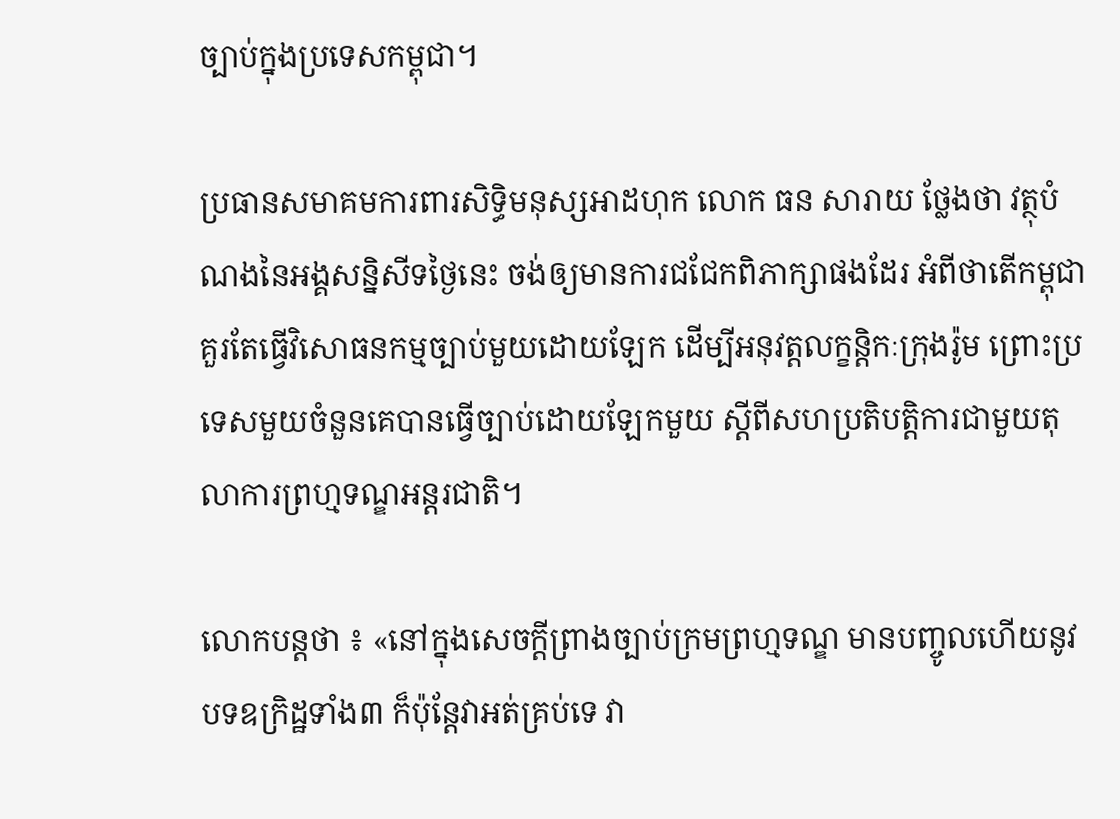ច្បាប់ក្នុងប្រទេសកម្ពុជា។

ប្រធានសមាគមការពារសិទ្ធិមនុស្សអាដហុក លោក ធន សារាយ ថ្លែងថា វត្ថុបំណងនៃអង្គសន្និសីទថ្ងៃនេះ ចង់ឲ្យមានការជជែកពិភាក្សាផងដែរ អំពីថាតើកម្ពុជាគួរតែធ្វើវិសោធនកម្មច្បាប់មួយដោយឡែក ដើម្បីអនុវត្តលក្ខន្តិកៈក្រុងរ៉ូម ព្រោះប្រទេសមួយចំនួនគេបានធ្វើច្បាប់ដោយឡែកមួយ ស្តីពីសហប្រតិបត្តិការជាមួយតុលាការព្រហ្មទណ្ឌអន្តរជាតិ។

លោកបន្តថា ៖ «នៅក្នុងសេចក្ដីព្រាងច្បាប់ក្រមព្រហ្មទណ្ឌ មានបញ្ចូលហើយនូវបទឧក្រិដ្ឋទាំង៣ ក៏ប៉ុន្តែវាអត់គ្រប់ទេ វា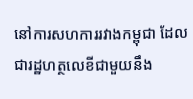នៅការសហការរវាងកម្ពុជា ដែលជារដ្ឋហត្ថលេខីជាមួយនឹង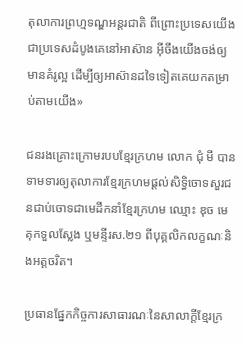តុលាការព្រហ្មទណ្ឌអន្តរជាតិ ពីព្រោះប្រទេសយើងជាប្រទេសដំបូងគេនៅអាស៊ាន អ៊ីចឹងយើងចង់ឲ្យមានគំរូល្អ ដើម្បីឲ្យអាស៊ានដទៃទៀតគេយកតម្រាប់តាមយើង»

ជនរងគ្រោះក្រោមរបបខ្មែរក្រហម លោក ជុំ មី បានទាមទារឲ្យតុលាការខ្មែរក្រហមផ្តល់សិទ្ធិចោទសួរជនជាប់ចោទជាមេដឹកនាំខ្មែរក្រហម ឈ្មោះ ឌុច មេគុកទួលស្លែង ឬមន្ទីរស.២១ ពីបុគ្គលិកលក្ខណៈនិងអត្តចរិត។

ប្រធានផ្នែកកិច្ចការសាធារណៈនៃសាលាក្តីខ្មែរក្រ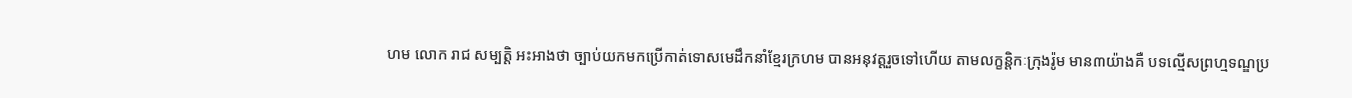ហម លោក រាជ សម្បត្តិ អះអាងថា ច្បាប់យកមកប្រើកាត់ទោសមេដឹកនាំខ្មែរក្រហម បានអនុវត្តរួចទៅហើយ តាមលក្ខន្តិកៈក្រុងរ៉ូម មាន៣យ៉ាងគឺ បទល្មើសព្រហ្មទណ្ឌប្រ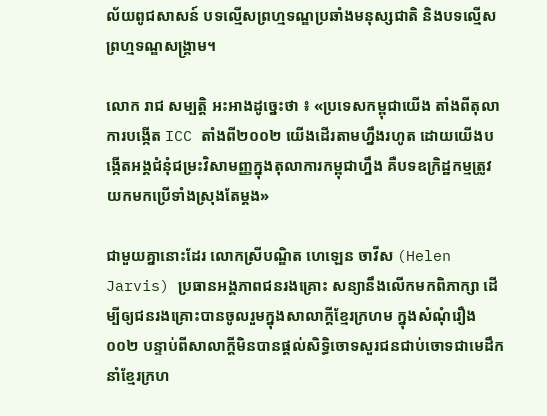ល័យពូជសាសន៍ បទល្មើសព្រហ្មទណ្ឌប្រឆាំងមនុស្សជាតិ និងបទល្មើសព្រហ្មទណ្ឌសង្គ្រាម។

លោក រាជ សម្បត្តិ អះអាងដូច្នេះថា ៖ «ប្រទេសកម្ពុជាយើង តាំងពីតុលាការបង្កើត ICC តាំងពី២០០២ យើងដើរតាមហ្នឹងរហូត ដោយយើងបង្កើតអង្គជំនុំជម្រះវិសាមញ្ញក្នុងតុលាការកម្ពុជាហ្នឹង គឺបទឧក្រិដ្ឋកម្មត្រូវយកមកប្រើទាំងស្រុងតែម្ដង»

ជាមួយគ្នានោះដែរ លោកស្រីបណ្ឌិត ហេឡេន ចាវីស (Helen Jarvis) ប្រធានអង្គភាពជនរងគ្រោះ សន្យានឹងលើកមកពិភាក្សា ដើម្បីឲ្យជនរងគ្រោះបានចូលរួមក្នុងសាលាក្តីខ្មែរក្រហម ក្នុងសំណុំរឿង០០២ បន្ទាប់ពីសាលាក្តីមិនបានផ្តល់សិទ្ធិចោទសួរជនជាប់ចោទជាមេដឹកនាំខ្មែរក្រហ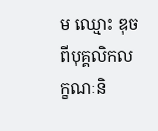ម ឈ្មោះ ឌុច ពីបុគ្គលិកលក្ខណៈនិ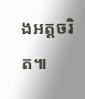ងអត្តចរិត៕